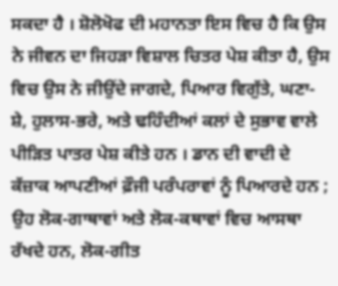ਸਕਦਾ ਹੈ । ਸ਼ੋਲੋਖੋਫ ਦੀ ਮਹਾਨਤਾ ਇਸ ਵਿਚ ਹੈ ਕਿ ਉਸ ਨੇ ਜੀਵਨ ਦਾ ਜਿਹੜਾ ਵਿਸ਼ਾਲ ਚਿਤਰ ਪੇਸ਼ ਕੀਤਾ ਹੈ, ਉਸ ਵਿਚ ਉਸ ਨੇ ਜੀਉਂਦੇ ਜਾਗਦੇ, ਪਿਆਰ ਵਿਗੁੱਤੇ, ਘਣਾ-ਸ਼ੇ, ਹੁਲਾਸ-ਭਰੇ, ਅਤੇ ਢਹਿੰਦੀਆਂ ਕਲਾਂ ਦੇ ਸੁਭਾਵ ਵਾਲੇ ਪੀੜਿਤ ਪਾਤਰ ਪੇਸ਼ ਕੀਤੇ ਹਨ । ਡਾਨ ਦੀ ਵਾਦੀ ਦੇ ਕੱਜ਼ਾਕ ਆਪਣੀਆਂ ਫ਼ੌਜੀ ਪਰੰਪਰਾਵਾਂ ਨੂੰ ਪਿਆਰਦੇ ਹਨ ; ਉਹ ਲੋਕ-ਗਾਥਾਵਾਂ ਅਤੇ ਲੋਕ-ਕਥਾਵਾਂ ਵਿਚ ਆਸਥਾ ਰੱਖਦੇ ਹਨ, ਲੋਕ-ਗੀਤ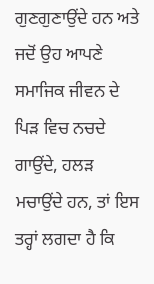ਗੁਣਗੁਣਾਉਂਦੇ ਹਨ ਅਤੇ ਜਦੋਂ ਉਹ ਆਪਣੇ ਸਮਾਜਿਕ ਜੀਵਨ ਦੇ ਪਿੜ ਵਿਚ ਨਚਦੇ ਗਾਉਂਦੇ, ਹਲੜ ਮਚਾਉਂਦੇ ਹਨ, ਤਾਂ ਇਸ ਤਰ੍ਹਾਂ ਲਗਦਾ ਹੈ ਕਿ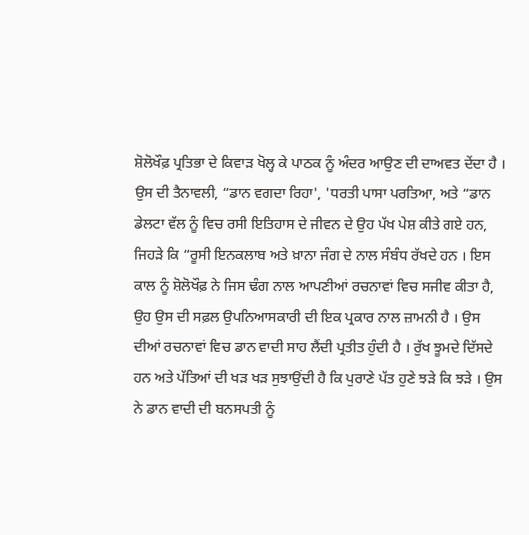ਸ਼ੋਲੋਖੌਫ਼ ਪ੍ਰਤਿਭਾ ਦੇ ਕਿਵਾੜ ਖੋਲ੍ਹ ਕੇ ਪਾਠਕ ਨੂੰ ਅੰਦਰ ਆਉਣ ਦੀ ਦਾਅਵਤ ਦੇਂਦਾ ਹੈ । ਉਸ ਦੀ ਤੈਨਾਵਲੀ, “ਡਾਨ ਵਗਦਾ ਰਿਹਾ', 'ਧਰਤੀ ਪਾਸਾ ਪਰਤਿਆ, ਅਤੇ “ਡਾਨ ਡੇਲਟਾ ਵੱਲ ਨੂੰ ਵਿਚ ਰਸੀ ਇਤਿਹਾਸ ਦੇ ਜੀਵਨ ਦੇ ਉਹ ਪੱਖ ਪੇਸ਼ ਕੀਤੇ ਗਏ ਹਨ, ਜਿਹੜੇ ਕਿ “ਰੂਸੀ ਇਨਕਲਾਬ ਅਤੇ ਖ਼ਾਨਾ ਜੰਗ ਦੇ ਨਾਲ ਸੰਬੰਧ ਰੱਖਦੇ ਹਨ । ਇਸ ਕਾਲ ਨੂੰ ਸ਼ੋਲੋਖੌਫ਼ ਨੇ ਜਿਸ ਢੰਗ ਨਾਲ ਆਪਣੀਆਂ ਰਚਨਾਵਾਂ ਵਿਚ ਸਜੀਵ ਕੀਤਾ ਹੈ, ਉਹ ਉਸ ਦੀ ਸਫ਼ਲ ਉਪਨਿਆਸਕਾਰੀ ਦੀ ਇਕ ਪ੍ਰਕਾਰ ਨਾਲ ਜ਼ਾਮਨੀ ਹੈ । ਉਸ ਦੀਆਂ ਰਚਨਾਵਾਂ ਵਿਚ ਡਾਨ ਵਾਦੀ ਸਾਹ ਲੈਂਦੀ ਪ੍ਰਤੀਤ ਹੁੰਦੀ ਹੈ । ਰੁੱਖ ਝੂਮਦੇ ਦਿੱਸਦੇ ਹਨ ਅਤੇ ਪੱਤਿਆਂ ਦੀ ਖੜ ਖੜ ਸੁਝਾਉਂਦੀ ਹੈ ਕਿ ਪੁਰਾਣੇ ਪੱਤ ਹੁਣੇ ਝੜੇ ਕਿ ਝੜੇ । ਉਸ ਨੇ ਡਾਨ ਵਾਦੀ ਦੀ ਬਨਸਪਤੀ ਨੂੰ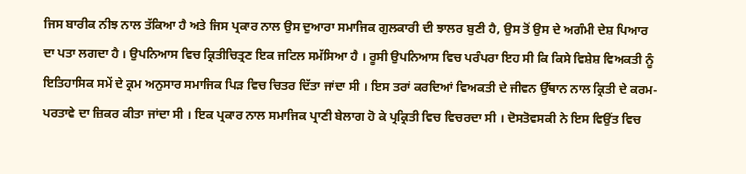ਜਿਸ ਬਾਰੀਕ ਨੀਝ ਨਾਲ ਤੱਕਿਆ ਹੈ ਅਤੇ ਜਿਸ ਪ੍ਰਕਾਰ ਨਾਲ ਉਸ ਦੁਆਰਾ ਸਮਾਜਿਕ ਗੁਲਕਾਰੀ ਦੀ ਝਾਲਰ ਬੁਣੀ ਹੈ, ਉਸ ਤੋਂ ਉਸ ਦੇ ਅਗੰਮੀ ਦੇਸ਼ ਪਿਆਰ ਦਾ ਪਤਾ ਲਗਦਾ ਹੈ । ਉਪਨਿਆਸ ਵਿਚ ਕ੍ਰਿਤੀਚਿਤ੍ਰਣ ਇਕ ਜਟਿਲ ਸਮੱਸਿਆ ਹੈ । ਰੂਸੀ ਉਪਨਿਆਸ ਵਿਚ ਪਰੰਪਰਾ ਇਹ ਸੀ ਕਿ ਕਿਸੇ ਵਿਸ਼ੇਸ਼ ਵਿਅਕਤੀ ਨੂੰ ਇਤਿਹਾਸਿਕ ਸਮੇਂ ਦੇ ਕ੍ਰਮ ਅਨੁਸਾਰ ਸਮਾਜਿਕ ਪਿੜ ਵਿਚ ਚਿਤਰ ਦਿੱਤਾ ਜਾਂਦਾ ਸੀ । ਇਸ ਤਰਾਂ ਕਰਦਿਆਂ ਵਿਅਕਤੀ ਦੇ ਜੀਵਨ ਉੱਥਾਨ ਨਾਲ ਕ੍ਰਿਤੀ ਦੇ ਕਰਮ-ਪਰਤਾਵੇ ਦਾ ਜ਼ਿਕਰ ਕੀਤਾ ਜਾਂਦਾ ਸੀ । ਇਕ ਪ੍ਰਕਾਰ ਨਾਲ ਸਮਾਜਿਕ ਪ੍ਰਾਣੀ ਬੇਲਾਗ ਹੋ ਕੇ ਪ੍ਰਕ੍ਰਿਤੀ ਵਿਚ ਵਿਚਰਦਾ ਸੀ । ਦੋਸਤੋਵਸਕੀ ਨੇ ਇਸ ਵਿਉਂਤ ਵਿਚ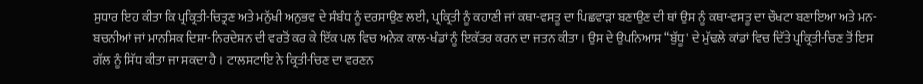ਸੁਧਾਰ ਇਹ ਕੀਤਾ ਕਿ ਪ੍ਰਕ੍ਰਿਤੀ-ਚਿਤ੍ਰਣ ਅਤੇ ਮਨੁੱਖੀ ਅਨੁਭਵ ਦੇ ਸੰਬੰਧ ਨੂੰ ਦਰਸਾਉਣ ਲਈ, ਪ੍ਰਕ੍ਰਿਤੀ ਨੂੰ ਕਹਾਣੀ ਜਾਂ ਕਥਾ-ਵਸਤੂ ਦਾ ਪਿਛਵਾੜਾ ਬਣਾਉਣ ਦੀ ਥਾਂ ਉਸ ਨੂੰ ਕਥਾ-ਵਸਤੂ ਦਾ ਚੌਖਟਾ ਬਣਾਇਆ ਅਤੇ ਮਨ-ਬਚਨੀਆਂ ਜਾਂ ਮਾਨਸਿਕ ਦਿਸ਼ਾ-ਨਿਰਦੇਸ਼ਨ ਦੀ ਵਰਤੋਂ ਕਰ ਕੇ ਇੱਕ ਪਲ ਵਿਚ ਅਨੇਕ ਕਾਲ-ਖੰਡਾਂ ਨੂੰ ਇਕੱਤਰ ਕਰਨ ਦਾ ਜਤਨ ਕੀਤਾ । ਉਸ ਦੇ ਉਪਨਿਆਸ “ਬੁੱਧੂ' ਦੇ ਮੁੱਢਲੇ ਕਾਂਡਾਂ ਵਿਚ ਦਿੱਤੇ ਪ੍ਰਕ੍ਰਿਤੀ-ਚਿਣ ਤੋਂ ਇਸ ਗੱਲ ਨੂੰ ਸਿੱਧ ਕੀਤਾ ਜਾ ਸਕਦਾ ਹੈ । ਟਾਲਸਟਾਇ ਨੇ ਕ੍ਰਿਤੀ-ਚਿਣ ਦਾ ਵਰਣਨ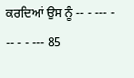ਕਰਦਿਆਂ ਉਸ ਨੂੰ -- - --- - -- - - --- 85